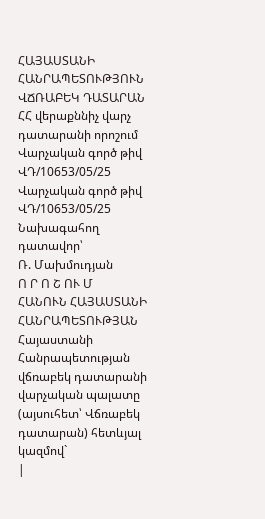ՀԱՅԱՍՏԱՆԻ ՀԱՆՐԱՊԵՏՈՒԹՅՈՒՆ
ՎՃՌԱԲԵԿ ԴԱՏԱՐԱՆ
ՀՀ վերաքննիչ վարչ դատարանի որոշում Վարչական գործ թիվ ՎԴ/10653/05/25 Վարչական գործ թիվ ՎԴ/10653/05/25
Նախագահող դատավոր՝
Ռ. Մախմուդյան
Ո Ր Ո Շ ՈՒ Մ
ՀԱՆՈՒՆ ՀԱՅԱՍՏԱՆԻ ՀԱՆՐԱՊԵՏՈՒԹՅԱՆ
Հայաստանի Հանրապետության վճռաբեկ դատարանի վարչական պալատը (այսուհետ՝ Վճռաբեկ դատարան) հետևյալ կազմով`
|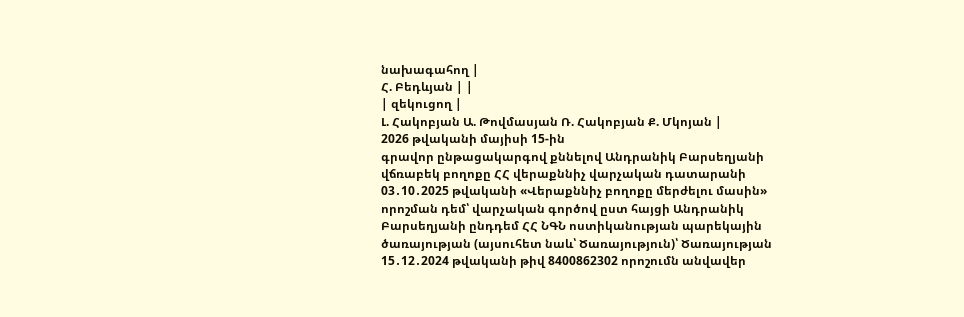նախագահող |
Հ. Բեդևյան | |
| զեկուցող |
Լ. Հակոբյան Ա. Թովմասյան Ռ. Հակոբյան Ք. Մկոյան |
2026 թվականի մայիսի 15-ին
գրավոր ընթացակարգով քննելով Անդրանիկ Բարսեղյանի վճռաբեկ բողոքը ՀՀ վերաքննիչ վարչական դատարանի 03․10․2025 թվականի «Վերաքննիչ բողոքը մերժելու մասին» որոշման դեմ՝ վարչական գործով ըստ հայցի Անդրանիկ Բարսեղյանի ընդդեմ ՀՀ ՆԳՆ ոստիկանության պարեկային ծառայության (այսուհետ նաև՝ Ծառայություն)՝ Ծառայության 15․12․2024 թվականի թիվ 8400862302 որոշումն անվավեր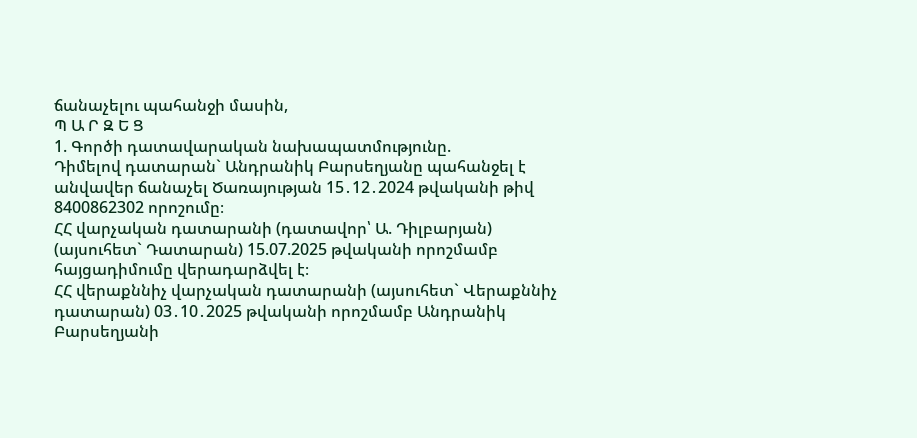ճանաչելու պահանջի մասին,
Պ Ա Ր Զ Ե Ց
1. Գործի դատավարական նախապատմությունը.
Դիմելով դատարան` Անդրանիկ Բարսեղյանը պահանջել է անվավեր ճանաչել Ծառայության 15․12․2024 թվականի թիվ 8400862302 որոշումը։
ՀՀ վարչական դատարանի (դատավոր՝ Ա. Դիլբարյան) (այսուհետ` Դատարան) 15.07.2025 թվականի որոշմամբ հայցադիմումը վերադարձվել է։
ՀՀ վերաքննիչ վարչական դատարանի (այսուհետ` Վերաքննիչ դատարան) 03․10․2025 թվականի որոշմամբ Անդրանիկ Բարսեղյանի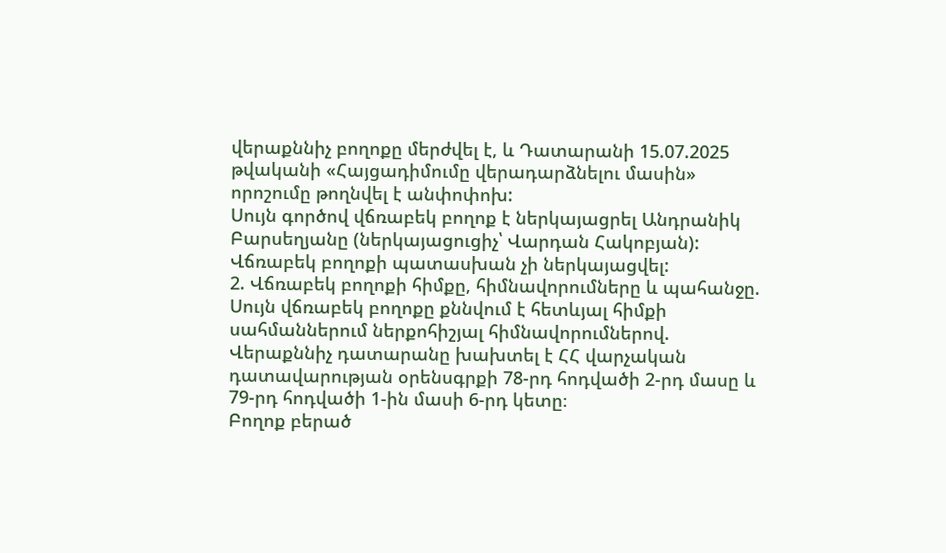վերաքննիչ բողոքը մերժվել է, և Դատարանի 15.07.2025 թվականի «Հայցադիմումը վերադարձնելու մասին» որոշումը թողնվել է անփոփոխ:
Սույն գործով վճռաբեկ բողոք է ներկայացրել Անդրանիկ Բարսեղյանը (ներկայացուցիչ՝ Վարդան Հակոբյան):
Վճռաբեկ բողոքի պատասխան չի ներկայացվել:
2. Վճռաբեկ բողոքի հիմքը, հիմնավորումները և պահանջը.
Սույն վճռաբեկ բողոքը քննվում է հետևյալ հիմքի սահմաններում ներքոհիշյալ հիմնավորումներով.
Վերաքննիչ դատարանը խախտել է ՀՀ վարչական դատավարության օրենսգրքի 78-րդ հոդվածի 2-րդ մասը և 79-րդ հոդվածի 1-ին մասի 6-րդ կետը։
Բողոք բերած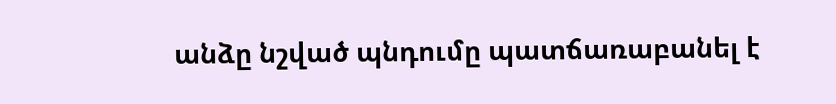անձը նշված պնդումը պատճառաբանել է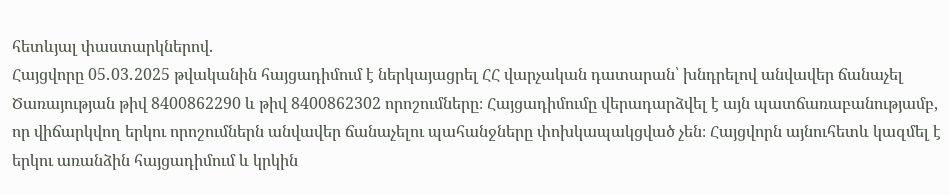հետևյալ փաստարկներով.
Հայցվորը 05․03․2025 թվականին հայցադիմում է ներկայացրել ՀՀ վարչական դատարան՝ խնդրելով անվավեր ճանաչել Ծառայության թիվ 8400862290 և թիվ 8400862302 որոշումները։ Հայցադիմումը վերադարձվել է այն պատճառաբանությամբ, որ վիճարկվող երկու որոշումներն անվավեր ճանաչելու պահանջները փոխկապակցված չեն։ Հայցվորն այնուհետև կազմել է երկու առանձին հայցադիմում և կրկին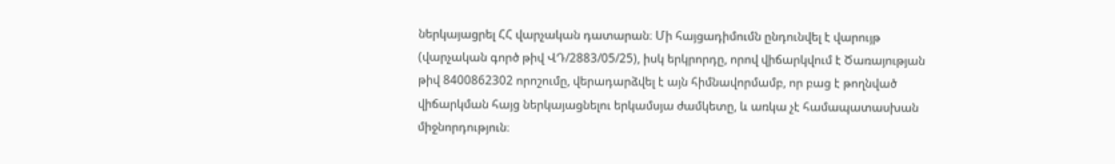ներկայացրել ՀՀ վարչական դատարան։ Մի հայցադիմումն ընդունվել է վարույթ (վարչական գործ թիվ ՎԴ/2883/05/25), իսկ երկրորդը, որով վիճարկվում է Ծառայության թիվ 8400862302 որոշումը, վերադարձվել է այն հիմնավորմամբ, որ բաց է թողնված վիճարկման հայց ներկայացնելու երկամսյա ժամկետը, և առկա չէ համապատասխան միջնորդություն։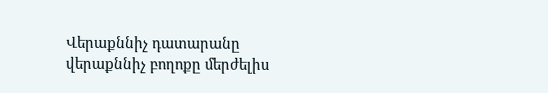Վերաքննիչ դատարանը վերաքննիչ բողոքը մերժելիս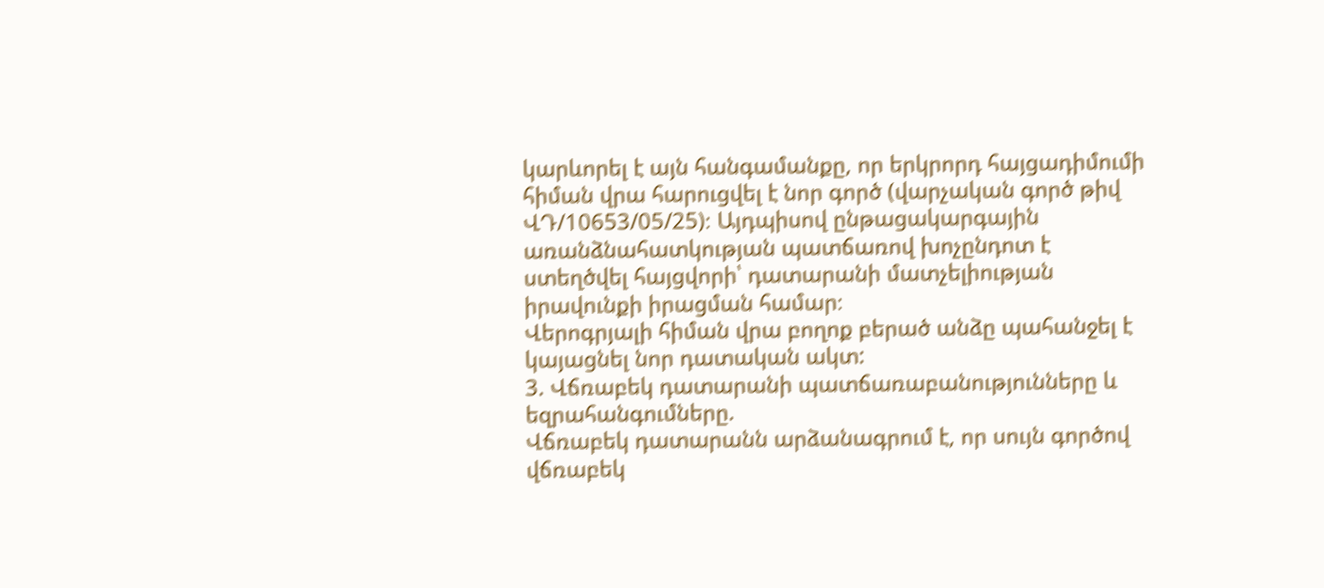կարևորել է այն հանգամանքը, որ երկրորդ հայցադիմումի հիման վրա հարուցվել է նոր գործ (վարչական գործ թիվ ՎԴ/10653/05/25)։ Այդպիսով ընթացակարգային առանձնահատկության պատճառով խոչընդոտ է ստեղծվել հայցվորի՝ դատարանի մատչելիության իրավունքի իրացման համար։
Վերոգրյալի հիման վրա բողոք բերած անձը պահանջել է կայացնել նոր դատական ակտ:
3. Վճռաբեկ դատարանի պատճառաբանությունները և եզրահանգումները.
Վճռաբեկ դատարանն արձանագրում է, որ սույն գործով վճռաբեկ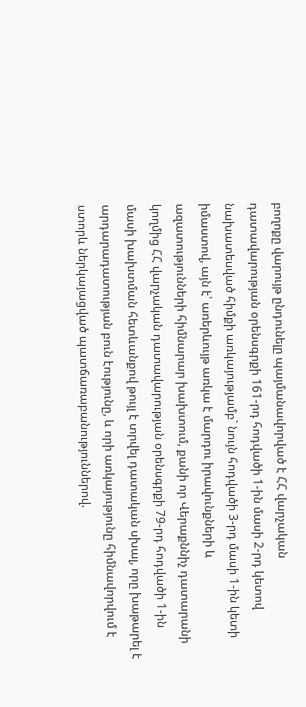բողոքը վարույթ ընդունելը պայմանավորված է ՀՀ վարչական դատավարության օրենսգրքի 161-րդ հոդվածի 1-ին մասի 2-րդ կետով նախատեսված հիմքի առկայությամբ` նույն հոդվածի 3-րդ մասի 1-ին կետի իմաստով, այն է՝ առերևույթ առկա է մարդու իրավունքների և ազատությունների հիմնարար խախտում, քանի որ Վերաքննիչ դատարանի կողմից ՀՀ վարչական դատավարության օրենսգրքի 79-րդ հոդվածի 1-ին մասի խախտման հետևանքով թույլ է տրվել դատական սխալ, որը խաթարել է արդարադատության բուն էությունը, և որի առկայությունը հիմնավորվում է ստորև ներկայացված պատճառաբանություններով.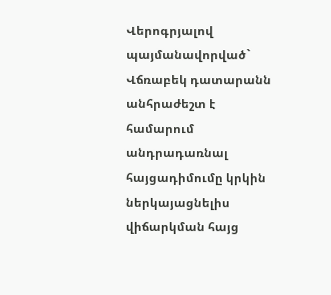Վերոգրյալով պայմանավորված` Վճռաբեկ դատարանն անհրաժեշտ է համարում անդրադառնալ հայցադիմումը կրկին ներկայացնելիս վիճարկման հայց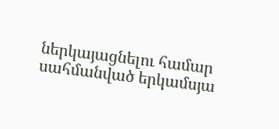ներկայացնելու համար սահմանված երկամսյա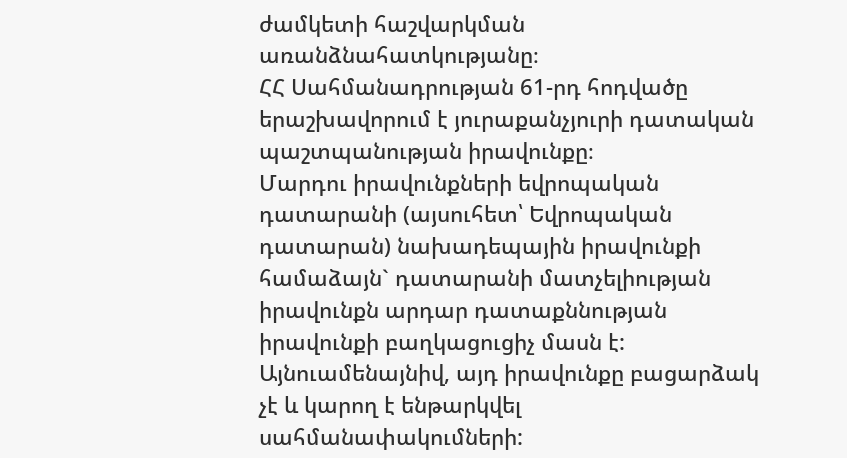ժամկետի հաշվարկման առանձնահատկությանը։
ՀՀ Սահմանադրության 61-րդ հոդվածը երաշխավորում է յուրաքանչյուրի դատական պաշտպանության իրավունքը։
Մարդու իրավունքների եվրոպական դատարանի (այսուհետ՝ Եվրոպական դատարան) նախադեպային իրավունքի համաձայն` դատարանի մատչելիության իրավունքն արդար դատաքննության իրավունքի բաղկացուցիչ մասն է: Այնուամենայնիվ, այդ իրավունքը բացարձակ չէ և կարող է ենթարկվել սահմանափակումների: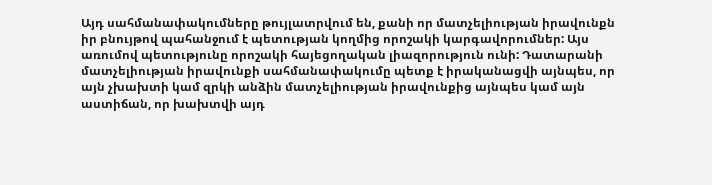Այդ սահմանափակումները թույլատրվում են, քանի որ մատչելիության իրավունքն իր բնույթով պահանջում է պետության կողմից որոշակի կարգավորումներ: Այս առումով պետությունը որոշակի հայեցողական լիազորություն ունի: Դատարանի մատչելիության իրավունքի սահմանափակումը պետք է իրականացվի այնպես, որ այն չխախտի կամ զրկի անձին մատչելիության իրավունքից այնպես կամ այն աստիճան, որ խախտվի այդ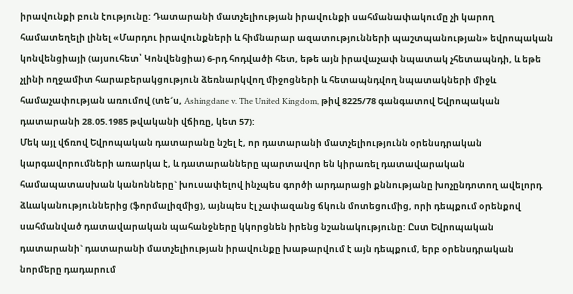իրավունքի բուն էությունը: Դատարանի մատչելիության իրավունքի սահմանափակումը չի կարող համատեղելի լինել «Մարդու իրավունքների և հիմնարար ազատությունների պաշտպանության» եվրոպական կոնվենցիայի (այսուհետ՝ Կոնվենցիա) 6-րդ հոդվածի հետ, եթե այն իրավաչափ նպատակ չհետապնդի, և եթե չլինի ողջամիտ հարաբերակցություն ձեռնարկվող միջոցների և հետապնդվող նպատակների միջև համաչափության առումով (տե´ս, Ashingdane v. The United Kingdom, թիվ 8225/78 գանգատով Եվրոպական դատարանի 28.05.1985 թվականի վճիռը, կետ 57):
Մեկ այլ վճռով Եվրոպական դատարանը նշել է, որ դատարանի մատչելիությունն օրենսդրական կարգավորումների առարկա է, և դատարանները պարտավոր են կիրառել դատավարական համապատասխան կանոնները` խուսափելով ինչպես գործի արդարացի քննությանը խոչընդոտող ավելորդ ձևականություններից (ֆորմալիզմից), այնպես էլ չափազանց ճկուն մոտեցումից, որի դեպքում օրենքով սահմանված դատավարական պահանջները կկորցնեն իրենց նշանակությունը: Ըստ Եվրոպական դատարանի` դատարանի մատչելիության իրավունքը խաթարվում է այն դեպքում, երբ օրենսդրական նորմերը դադարում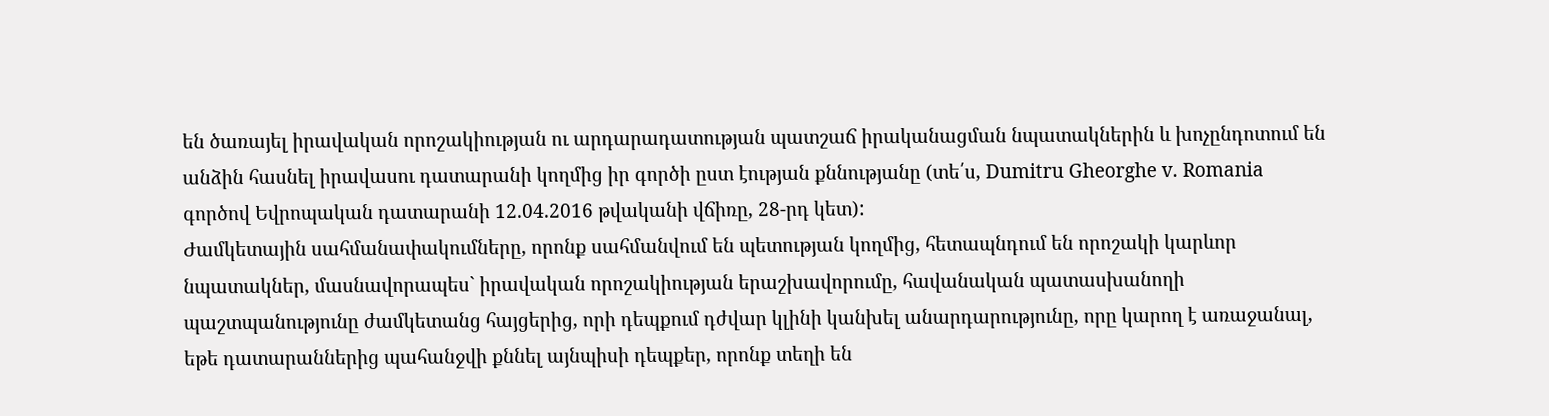են ծառայել իրավական որոշակիության ու արդարադատության պատշաճ իրականացման նպատակներին և խոչընդոտում են անձին հասնել իրավասու դատարանի կողմից իր գործի ըստ էության քննությանը (տե՛ս, Dumitru Gheorghe v. Romania գործով Եվրոպական դատարանի 12.04.2016 թվականի վճիռը, 28-րդ կետ):
Ժամկետային սահմանափակումները, որոնք սահմանվում են պետության կողմից, հետապնդում են որոշակի կարևոր նպատակներ, մասնավորապես` իրավական որոշակիության երաշխավորումը, հավանական պատասխանողի պաշտպանությունը ժամկետանց հայցերից, որի դեպքում դժվար կլինի կանխել անարդարությունը, որը կարող է առաջանալ, եթե դատարաններից պահանջվի քննել այնպիսի դեպքեր, որոնք տեղի են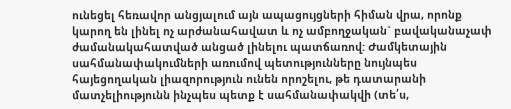ունեցել հեռավոր անցյալում այն ապացույցների հիման վրա, որոնք կարող են լինել ոչ արժանահավատ և ոչ ամբողջական` բավականաչափ ժամանակահատված անցած լինելու պատճառով: Ժամկետային սահմանափակումների առումով պետությունները նույնպես հայեցողական լիազորություն ունեն որոշելու, թե դատարանի մատչելիությունն ինչպես պետք է սահմանափակվի (տե՛ս,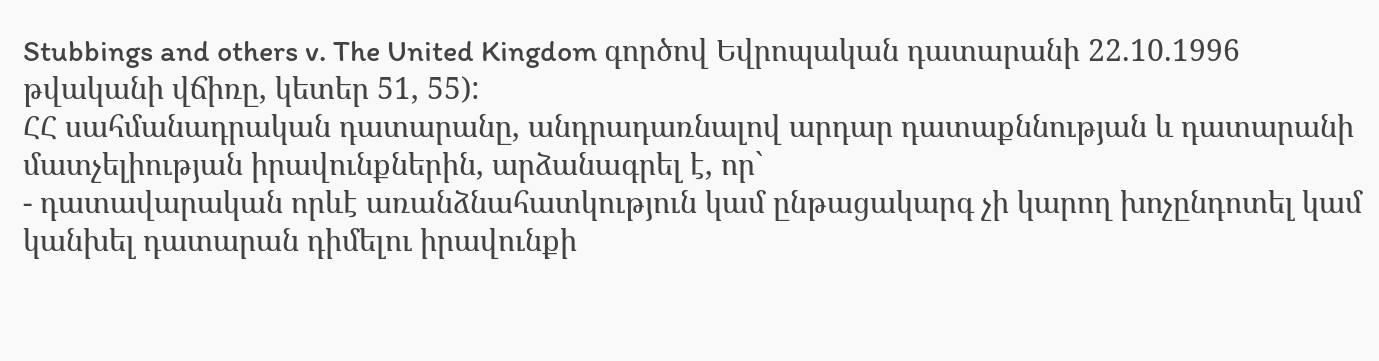Stubbings and others v. The United Kingdom գործով Եվրոպական դատարանի 22.10.1996 թվականի վճիռը, կետեր 51, 55):
ՀՀ սահմանադրական դատարանը, անդրադառնալով արդար դատաքննության և դատարանի մատչելիության իրավունքներին, արձանագրել է, որ`
- դատավարական որևէ առանձնահատկություն կամ ընթացակարգ չի կարող խոչընդոտել կամ կանխել դատարան դիմելու իրավունքի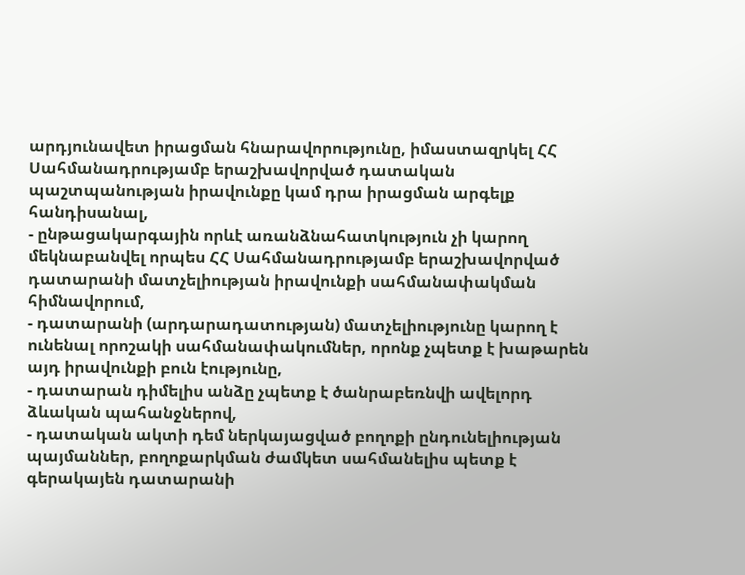արդյունավետ իրացման հնարավորությունը, իմաստազրկել ՀՀ Սահմանադրությամբ երաշխավորված դատական պաշտպանության իրավունքը կամ դրա իրացման արգելք հանդիսանալ,
- ընթացակարգային որևէ առանձնահատկություն չի կարող մեկնաբանվել որպես ՀՀ Սահմանադրությամբ երաշխավորված դատարանի մատչելիության իրավունքի սահմանափակման հիմնավորում,
- դատարանի (արդարադատության) մատչելիությունը կարող է ունենալ որոշակի սահմանափակումներ, որոնք չպետք է խաթարեն այդ իրավունքի բուն էությունը,
- դատարան դիմելիս անձը չպետք է ծանրաբեռնվի ավելորդ ձևական պահանջներով,
- դատական ակտի դեմ ներկայացված բողոքի ընդունելիության պայմաններ, բողոքարկման ժամկետ սահմանելիս պետք է գերակայեն դատարանի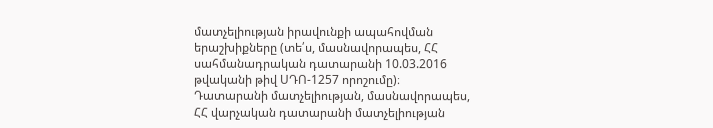մատչելիության իրավունքի ապահովման երաշխիքները (տե՛ս, մասնավորապես, ՀՀ սահմանադրական դատարանի 10.03.2016 թվականի թիվ ՍԴՈ-1257 որոշումը)։
Դատարանի մատչելիության, մասնավորապես, ՀՀ վարչական դատարանի մատչելիության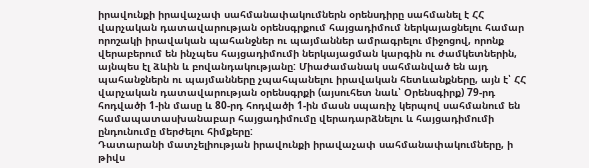իրավունքի իրավաչափ սահմանափակումներն օրենսդիրը սահմանել է ՀՀ վարչական դատավարության օրենսգրքում հայցադիմում ներկայացնելու համար որոշակի իրավական պահանջներ ու պայմաններ ամրագրելու միջոցով, որոնք վերաբերում են ինչպես հայցադիմումի ներկայացման կարգին ու ժամկետներին, այնպես էլ ձևին և բովանդակությանը: Միաժամանակ սահմանված են այդ պահանջներն ու պայմանները չպահպանելու իրավական հետևանքները, այն է՝ ՀՀ վարչական դատավարության օրենսգրքի (այսուհետ նաև՝ Օրենսգիրք) 79-րդ հոդվածի 1-ին մասը և 80-րդ հոդվածի 1-ին մասն սպառիչ կերպով սահմանում են համապատասխանաբար հայցադիմումը վերադարձնելու և հայցադիմումի ընդունումը մերժելու հիմքերը:
Դատարանի մատչելիության իրավունքի իրավաչափ սահմանափակումները, ի թիվս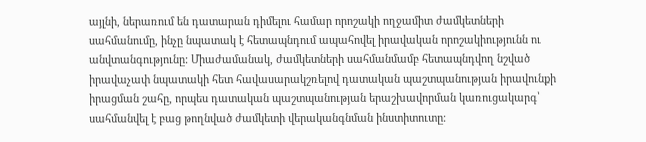այլնի, ներառում են դատարան դիմելու համար որոշակի ողջամիտ ժամկետների սահմանումը, ինչը նպատակ է հետապնդում ապահովել իրավական որոշակիությունն ու անվտանգությունը: Միաժամանակ, ժամկետների սահմանմամբ հետապնդվող նշված իրավաչափ նպատակի հետ հավասարակշռելով դատական պաշտպանության իրավունքի իրացման շահը, որպես դատական պաշտպանության երաշխավորման կառուցակարգ՝ սահմանվել է բաց թողնված ժամկետի վերականգնման ինստիտուտը։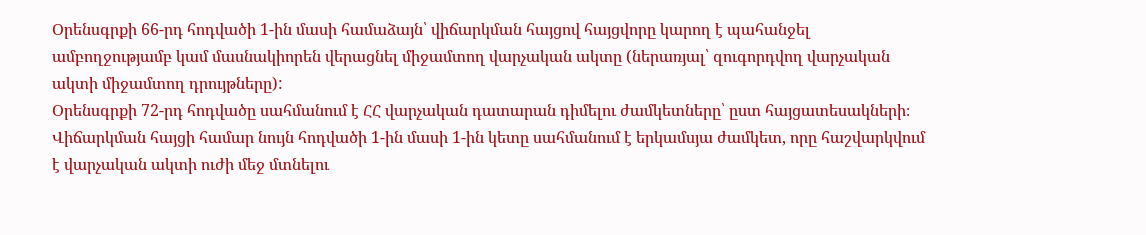Օրենսգրքի 66-րդ հոդվածի 1-ին մասի համաձայն՝ վիճարկման հայցով հայցվորը կարող է պահանջել ամբողջությամբ կամ մասնակիորեն վերացնել միջամտող վարչական ակտը (ներառյալ՝ զուգորդվող վարչական ակտի միջամտող դրույթները):
Օրենսգրքի 72-րդ հոդվածը սահմանում է ՀՀ վարչական դատարան դիմելու ժամկետները՝ ըստ հայցատեսակների։ Վիճարկման հայցի համար նույն հոդվածի 1-ին մասի 1-ին կետը սահմանում է երկամսյա ժամկետ, որը հաշվարկվում է վարչական ակտի ուժի մեջ մտնելու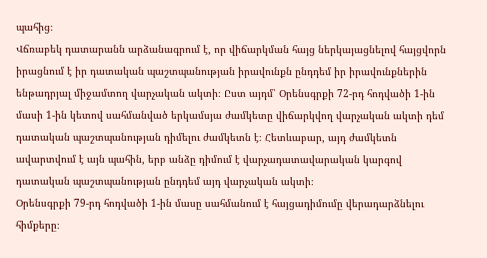պահից։
Վճռաբեկ դատարանն արձանագրում է, որ վիճարկման հայց ներկայացնելով հայցվորն իրացնում է իր դատական պաշտպանության իրավունքն ընդդեմ իր իրավունքներին ենթադրյալ միջամտող վարչական ակտի։ Ըստ այդմ՝ Օրենսգրքի 72-րդ հոդվածի 1-ին մասի 1-ին կետով սահմանված երկամսյա ժամկետը վիճարկվող վարչական ակտի դեմ դատական պաշտպանության դիմելու ժամկետն է։ Հետևաբար, այդ ժամկետն ավարտվում է այն պահին, երբ անձը դիմում է վարչադատավարական կարգով դատական պաշտպանության ընդդեմ այդ վարչական ակտի։
Օրենսգրքի 79-րդ հոդվածի 1-ին մասը սահմանում է հայցադիմումը վերադարձնելու հիմքերը։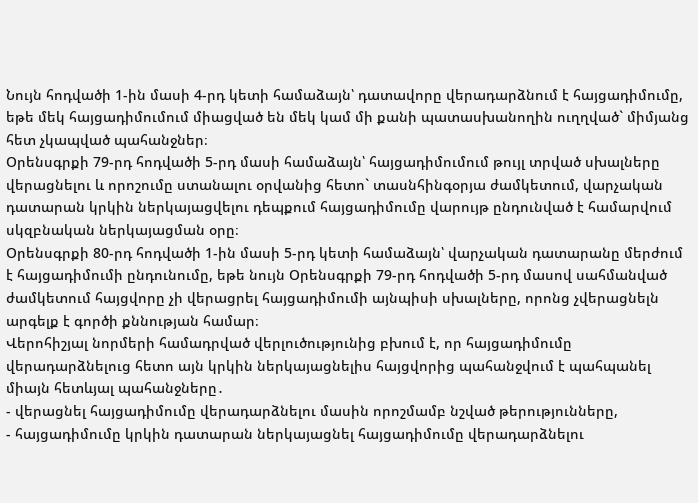Նույն հոդվածի 1-ին մասի 4-րդ կետի համաձայն՝ դատավորը վերադարձնում է հայցադիմումը, եթե մեկ հայցադիմումում միացված են մեկ կամ մի քանի պատասխանողին ուղղված` միմյանց հետ չկապված պահանջներ։
Օրենսգրքի 79-րդ հոդվածի 5-րդ մասի համաձայն՝ հայցադիմումում թույլ տրված սխալները վերացնելու և որոշումը ստանալու օրվանից հետո` տասնհինգօրյա ժամկետում, վարչական դատարան կրկին ներկայացվելու դեպքում հայցադիմումը վարույթ ընդունված է համարվում սկզբնական ներկայացման օրը։
Օրենսգրքի 80-րդ հոդվածի 1-ին մասի 5-րդ կետի համաձայն՝ վարչական դատարանը մերժում է հայցադիմումի ընդունումը, եթե նույն Օրենսգրքի 79-րդ հոդվածի 5-րդ մասով սահմանված ժամկետում հայցվորը չի վերացրել հայցադիմումի այնպիսի սխալները, որոնց չվերացնելն արգելք է գործի քննության համար։
Վերոհիշյալ նորմերի համադրված վերլուծությունից բխում է, որ հայցադիմումը վերադարձնելուց հետո այն կրկին ներկայացնելիս հայցվորից պահանջվում է պահպանել միայն հետևյալ պահանջները․
- վերացնել հայցադիմումը վերադարձնելու մասին որոշմամբ նշված թերությունները,
- հայցադիմումը կրկին դատարան ներկայացնել հայցադիմումը վերադարձնելու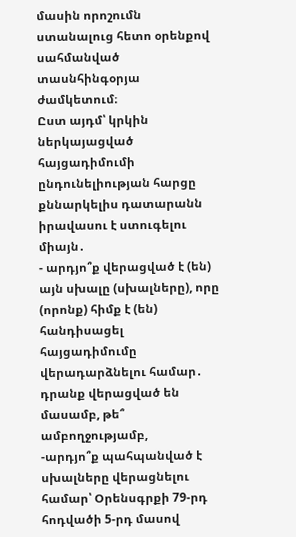մասին որոշումն ստանալուց հետո օրենքով սահմանված տասնհինգօրյա ժամկետում։
Ըստ այդմ՝ կրկին ներկայացված հայցադիմումի ընդունելիության հարցը քննարկելիս դատարանն իրավասու է ստուգելու միայն․
- արդյո՞ք վերացված է (են) այն սխալը (սխալները), որը (որոնք) հիմք է (են) հանդիսացել հայցադիմումը վերադարձնելու համար․ դրանք վերացված են մասամբ, թե՞ ամբողջությամբ,
-արդյո՞ք պահպանված է սխալները վերացնելու համար՝ Օրենսգրքի 79-րդ հոդվածի 5-րդ մասով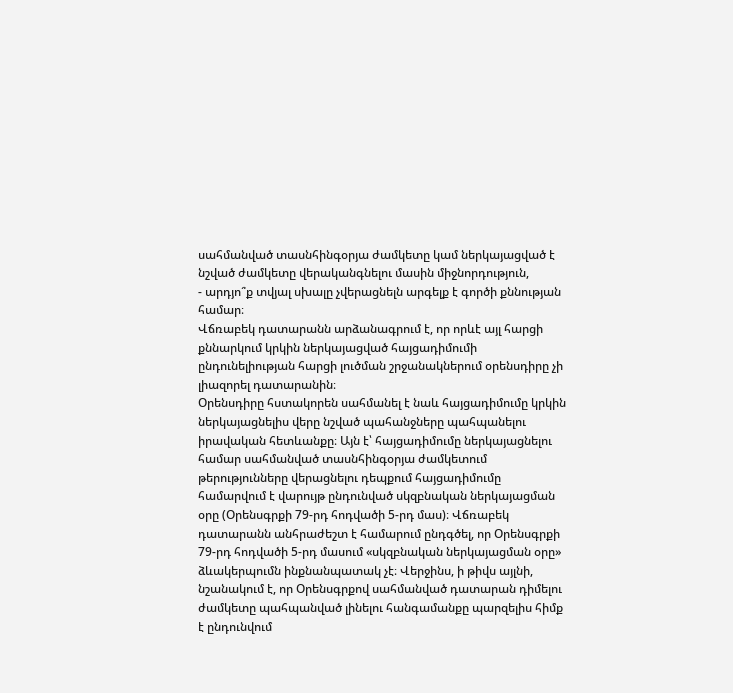սահմանված տասնհինգօրյա ժամկետը կամ ներկայացված է նշված ժամկետը վերականգնելու մասին միջնորդություն,
- արդյո՞ք տվյալ սխալը չվերացնելն արգելք է գործի քննության համար։
Վճռաբեկ դատարանն արձանագրում է, որ որևէ այլ հարցի քննարկում կրկին ներկայացված հայցադիմումի ընդունելիության հարցի լուծման շրջանակներում օրենսդիրը չի լիազորել դատարանին։
Օրենսդիրը հստակորեն սահմանել է նաև հայցադիմումը կրկին ներկայացնելիս վերը նշված պահանջները պահպանելու իրավական հետևանքը։ Այն է՝ հայցադիմումը ներկայացնելու համար սահմանված տասնհինգօրյա ժամկետում թերությունները վերացնելու դեպքում հայցադիմումը համարվում է վարույթ ընդունված սկզբնական ներկայացման օրը (Օրենսգրքի 79-րդ հոդվածի 5-րդ մաս)։ Վճռաբեկ դատարանն անհրաժեշտ է համարում ընդգծել, որ Օրենսգրքի 79-րդ հոդվածի 5-րդ մասում «սկզբնական ներկայացման օրը» ձևակերպումն ինքնանպատակ չէ։ Վերջինս, ի թիվս այլնի, նշանակում է, որ Օրենսգրքով սահմանված դատարան դիմելու ժամկետը պահպանված լինելու հանգամանքը պարզելիս հիմք է ընդունվում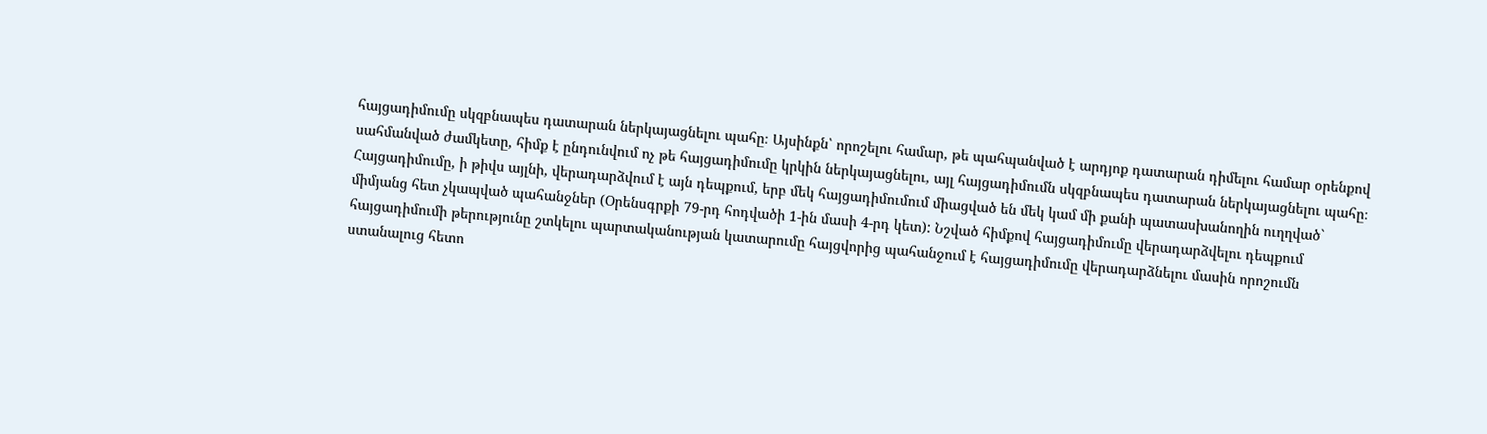հայցադիմումը սկզբնապես դատարան ներկայացնելու պահը։ Այսինքն՝ որոշելու համար, թե պահպանված է արդյոք դատարան դիմելու համար օրենքով սահմանված ժամկետը, հիմք է ընդունվում ոչ թե հայցադիմումը կրկին ներկայացնելու, այլ հայցադիմումն սկզբնապես դատարան ներկայացնելու պահը։
Հայցադիմումը, ի թիվս այլնի, վերադարձվում է այն դեպքում, երբ մեկ հայցադիմումում միացված են մեկ կամ մի քանի պատասխանողին ուղղված` միմյանց հետ չկապված պահանջներ (Օրենսգրքի 79-րդ հոդվածի 1-ին մասի 4-րդ կետ): Նշված հիմքով հայցադիմումը վերադարձվելու դեպքում հայցադիմումի թերությունը շտկելու պարտականության կատարումը հայցվորից պահանջում է հայցադիմումը վերադարձնելու մասին որոշումն ստանալուց հետո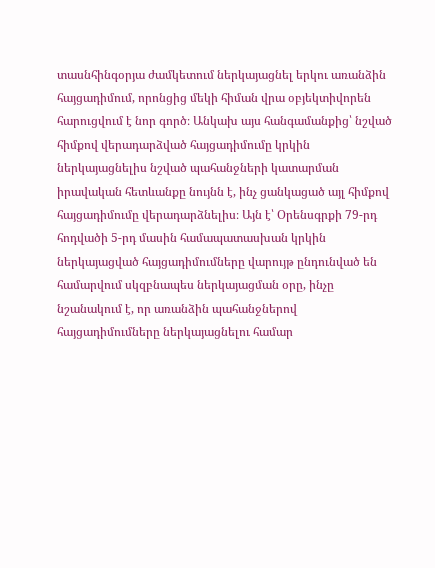տասնհինգօրյա ժամկետում ներկայացնել երկու առանձին հայցադիմում, որոնցից մեկի հիման վրա օբյեկտիվորեն հարուցվում է նոր գործ։ Անկախ այս հանգամանքից՝ նշված հիմքով վերադարձված հայցադիմումը կրկին ներկայացնելիս նշված պահանջների կատարման իրավական հետևանքը նույնն է, ինչ ցանկացած այլ հիմքով հայցադիմումը վերադարձնելիս։ Այն է՝ Օրենսգրքի 79-րդ հոդվածի 5-րդ մասին համապատասխան կրկին ներկայացված հայցադիմումները վարույթ ընդունված են համարվում սկզբնապես ներկայացման օրը, ինչը նշանակում է, որ առանձին պահանջներով հայցադիմումները ներկայացնելու համար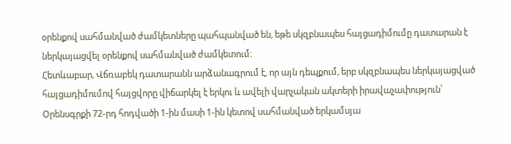օրենքով սահմանված ժամկետները պահպանված են, եթե սկզբնապես հայցադիմումը դատարան է ներկայացվել օրենքով սահմանված ժամկետում։
Հետևաբար, Վճռաբեկ դատարանն արձանագրում է, որ այն դեպքում, երբ սկզբնապես ներկայացված հայցադիմումով հայցվորը վիճարկել է երկու և ավելի վարչական ակտերի իրավաչափություն՝ Օրենսգրքի 72-րդ հոդվածի 1-ին մասի 1-ին կետով սահմանված երկամսյա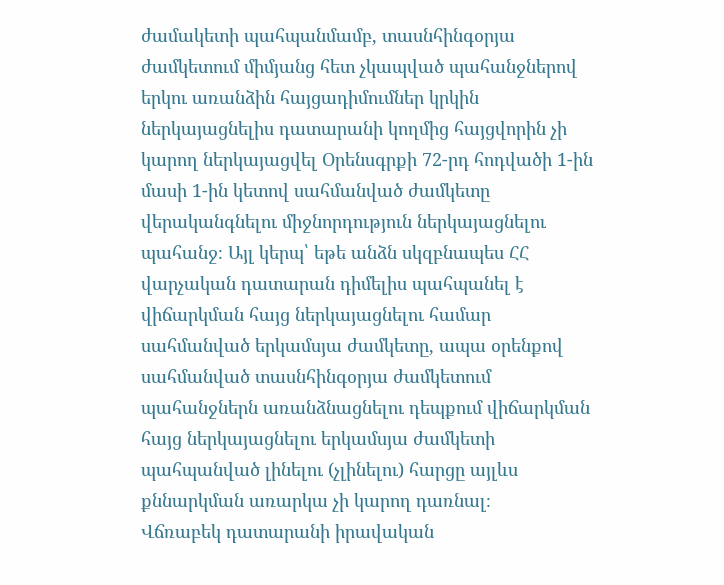ժամակետի պահպանմամբ, տասնհինգօրյա ժամկետում միմյանց հետ չկապված պահանջներով երկու առանձին հայցադիմումներ կրկին ներկայացնելիս դատարանի կողմից հայցվորին չի կարող ներկայացվել Օրենսգրքի 72-րդ հոդվածի 1-ին մասի 1-ին կետով սահմանված ժամկետը վերականգնելու միջնորդություն ներկայացնելու պահանջ։ Այլ կերպ՝ եթե անձն սկզբնապես ՀՀ վարչական դատարան դիմելիս պահպանել է վիճարկման հայց ներկայացնելու համար սահմանված երկամսյա ժամկետը, ապա օրենքով սահմանված տասնհինգօրյա ժամկետում պահանջներն առանձնացնելու դեպքում վիճարկման հայց ներկայացնելու երկամսյա ժամկետի պահպանված լինելու (չլինելու) հարցը այլևս քննարկման առարկա չի կարող դառնալ։
Վճռաբեկ դատարանի իրավական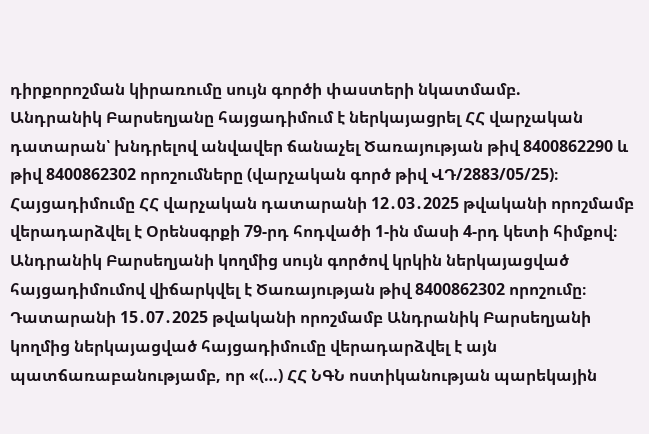դիրքորոշման կիրառումը սույն գործի փաստերի նկատմամբ.
Անդրանիկ Բարսեղյանը հայցադիմում է ներկայացրել ՀՀ վարչական դատարան՝ խնդրելով անվավեր ճանաչել Ծառայության թիվ 8400862290 և թիվ 8400862302 որոշումները (վարչական գործ թիվ ՎԴ/2883/05/25)։ Հայցադիմումը ՀՀ վարչական դատարանի 12․03․2025 թվականի որոշմամբ վերադարձվել է Օրենսգրքի 79-րդ հոդվածի 1-ին մասի 4-րդ կետի հիմքով։ Անդրանիկ Բարսեղյանի կողմից սույն գործով կրկին ներկայացված հայցադիմումով վիճարկվել է Ծառայության թիվ 8400862302 որոշումը։
Դատարանի 15․07․2025 թվականի որոշմամբ Անդրանիկ Բարսեղյանի կողմից ներկայացված հայցադիմումը վերադարձվել է այն պատճառաբանությամբ, որ «(…) ՀՀ ՆԳՆ ոստիկանության պարեկային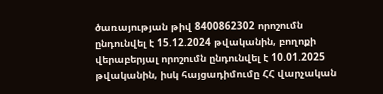ծառայության թիվ 8400862302 որոշումն ընդունվել է 15.12.2024 թվականին, բողոքի վերաբերյալ որոշումն ընդունվել է 10.01.2025 թվականին, իսկ հայցադիմումը ՀՀ վարչական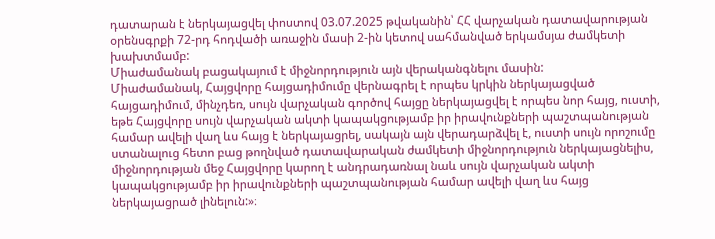դատարան է ներկայացվել փոստով 03.07.2025 թվականին՝ ՀՀ վարչական դատավարության օրենսգրքի 72-րդ հոդվածի առաջին մասի 2-ին կետով սահմանված երկամսյա ժամկետի խախտմամբ:
Միաժամանակ բացակայում է միջնորդություն այն վերականգնելու մասին:
Միաժամանակ, Հայցվորը հայցադիմումը վերնագրել է որպես կրկին ներկայացված հայցադիմում, մինչդեռ, սույն վարչական գործով հայցը ներկայացվել է որպես նոր հայց, ուստի, եթե Հայցվորը սույն վարչական ակտի կապակցությամբ իր իրավունքների պաշտպանության համար ավելի վաղ ևս հայց է ներկայացրել, սակայն այն վերադարձվել է, ուստի սույն որոշումը ստանալուց հետո բաց թողնված դատավարական ժամկետի միջնորդություն ներկայացնելիս, միջնորդության մեջ Հայցվորը կարող է անդրադառնալ նաև սույն վարչական ակտի կապակցությամբ իր իրավունքների պաշտպանության համար ավելի վաղ ևս հայց ներկայացրած լինելուն:»։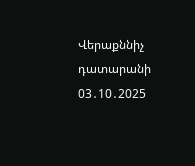Վերաքննիչ դատարանի 03․10․2025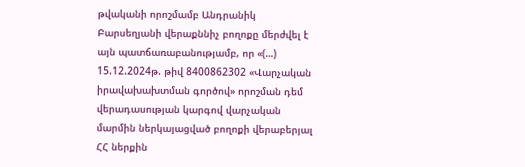թվականի որոշմամբ Անդրանիկ Բարսեղյանի վերաքննիչ բողոքը մերժվել է այն պատճառաբանությամբ, որ «(…) 15.12.2024թ. թիվ 8400862302 «Վարչական իրավախախտման գործով» որոշման դեմ վերադասության կարգով վարչական մարմին ներկայացված բողոքի վերաբերյալ ՀՀ ներքին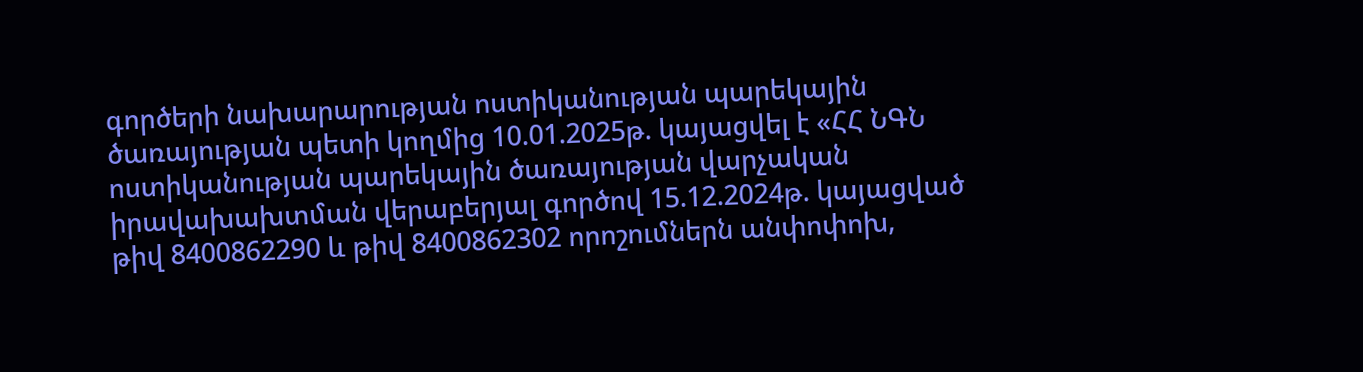գործերի նախարարության ոստիկանության պարեկային ծառայության պետի կողմից 10.01.2025թ. կայացվել է «ՀՀ ՆԳՆ ոստիկանության պարեկային ծառայության վարչական իրավախախտման վերաբերյալ գործով 15.12.2024թ. կայացված թիվ 8400862290 և թիվ 8400862302 որոշումներն անփոփոխ,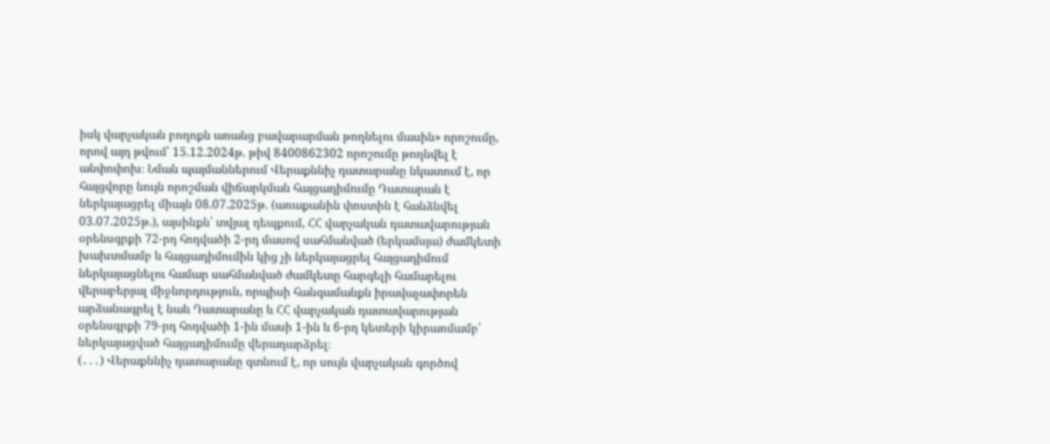իսկ վարչական բողոքն առանց բավարարման թողնելու մասին» որոշումը, որով այդ թվում՝ 15.12.2024թ. թիվ 8400862302 որոշումը թողնվել է անփոփոխ։ Նման պայմաններում Վերաքննիչ դատարանը նկատում է, որ հայցվորը նույն որոշման վիճարկման հայցադիմումը Դատարան է ներկայացրել միայն 08.07.2025թ. (առաքանին փոստին է հանձնվել 03.07.2025թ.), այսինքն՝ տվյալ դեպքում, ՀՀ վարչական դատավարության օրենսգրքի 72-րդ հոդվածի 2-րդ մասով սահմանված (երկամսյա) ժամկետի խախտմամբ և հայցադիմումին կից չի ներկայացրել հայցադիմում ներկայացնելու համար սահմանված ժամկետը հարգելի համարելու վերաբերյալ միջնորդություն, որպիսի հանգամանքն իրավաչափորեն արձանագրել է նաև Դատարանը և ՀՀ վարչական դատավարության օրենսգրքի 79-րդ հոդվածի 1-ին մասի 1-ին և 6-րդ կետերի կիրառմամբ՝ ներկայացված հայցադիմումը վերադարձրել։
(․․․) Վերաքննիչ դատարանը գտնում է, որ սույն վարչական գործով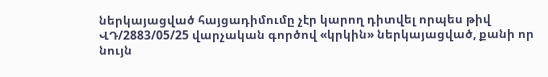ներկայացված հայցադիմումը չէր կարող դիտվել որպես թիվ ՎԴ/2883/05/25 վարչական գործով «կրկին» ներկայացված, քանի որ նույն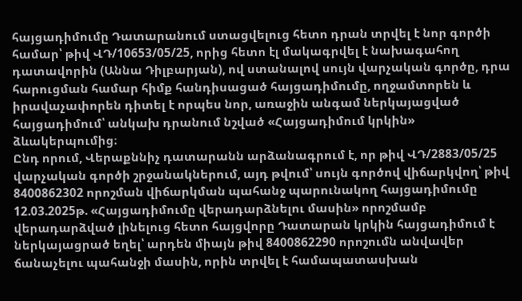հայցադիմումը Դատարանում ստացվելուց հետո դրան տրվել է նոր գործի համար՝ թիվ ՎԴ/10653/05/25, որից հետո էլ մակագրվել է նախագահող դատավորին (Աննա Դիլբարյան), ով ստանալով սույն վարչական գործը, դրա հարուցման համար հիմք հանդիսացած հայցադիմումը, ողջամտորեն և իրավաչափորեն դիտել է որպես նոր, առաջին անգամ ներկայացված հայցադիմում՝ անկախ դրանում նշված «Հայցադիմում կրկին» ձևակերպումից։
Ընդ որում, Վերաքննիչ դատարանն արձանագրում է, որ թիվ ՎԴ/2883/05/25 վարչական գործի շրջանակներում, այդ թվում՝ սույն գործով վիճարկվող՝ թիվ 8400862302 որոշման վիճարկման պահանջ պարունակող հայցադիմումը 12.03.2025թ. «Հայցադիմումը վերադարձնելու մասին» որոշմամբ վերադարձված լինելուց հետո հայցվորը Դատարան կրկին հայցադիմում է ներկայացրած եղել՝ արդեն միայն թիվ 8400862290 որոշումն անվավեր ճանաչելու պահանջի մասին, որին տրվել է համապատասխան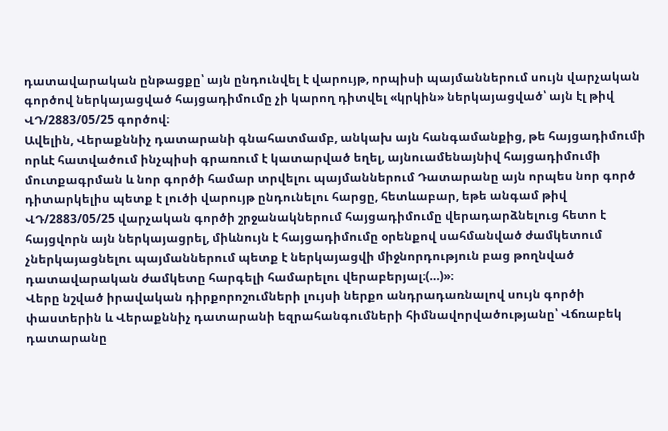դատավարական ընթացքը՝ այն ընդունվել է վարույթ, որպիսի պայմաններում սույն վարչական գործով ներկայացված հայցադիմումը չի կարող դիտվել «կրկին» ներկայացված՝ այն էլ թիվ ՎԴ/2883/05/25 գործով։
Ավելին, Վերաքննիչ դատարանի գնահատմամբ, անկախ այն հանգամանքից, թե հայցադիմումի որևէ հատվածում ինչպիսի գրառում է կատարված եղել, այնուամենայնիվ հայցադիմումի մուտքագրման և նոր գործի համար տրվելու պայմաններում Դատարանը այն որպես նոր գործ դիտարկելիս պետք է լուծի վարույթ ընդունելու հարցը, հետևաբար, եթե անգամ թիվ ՎԴ/2883/05/25 վարչական գործի շրջանակներում հայցադիմումը վերադարձնելուց հետո է հայցվորն այն ներկայացրել, միևնույն է հայցադիմումը օրենքով սահմանված ժամկետում չներկայացնելու պայմաններում պետք է ներկայացվի միջնորդություն բաց թողնված դատավարական ժամկետը հարգելի համարելու վերաբերյալ։(…)»։
Վերը նշված իրավական դիրքորոշումների լույսի ներքո անդրադառնալով սույն գործի փաստերին և Վերաքննիչ դատարանի եզրահանգումների հիմնավորվածությանը՝ Վճռաբեկ դատարանը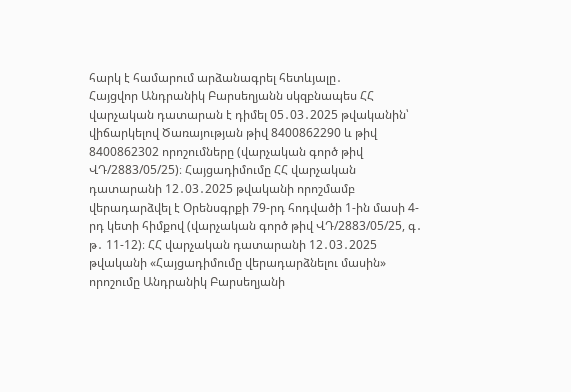հարկ է համարում արձանագրել հետևյալը․
Հայցվոր Անդրանիկ Բարսեղյանն սկզբնապես ՀՀ վարչական դատարան է դիմել 05․03․2025 թվականին՝ վիճարկելով Ծառայության թիվ 8400862290 և թիվ 8400862302 որոշումները (վարչական գործ թիվ ՎԴ/2883/05/25)։ Հայցադիմումը ՀՀ վարչական դատարանի 12․03․2025 թվականի որոշմամբ վերադարձվել է Օրենսգրքի 79-րդ հոդվածի 1-ին մասի 4-րդ կետի հիմքով (վարչական գործ թիվ ՎԴ/2883/05/25, գ․ թ․ 11-12)։ ՀՀ վարչական դատարանի 12․03․2025 թվականի «Հայցադիմումը վերադարձնելու մասին» որոշումը Անդրանիկ Բարսեղյանի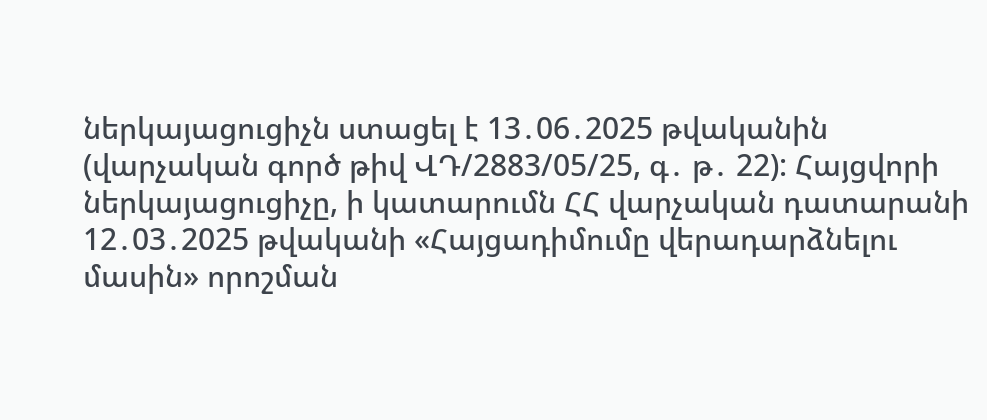ներկայացուցիչն ստացել է 13․06․2025 թվականին (վարչական գործ թիվ ՎԴ/2883/05/25, գ․ թ․ 22): Հայցվորի ներկայացուցիչը, ի կատարումն ՀՀ վարչական դատարանի 12․03․2025 թվականի «Հայցադիմումը վերադարձնելու մասին» որոշման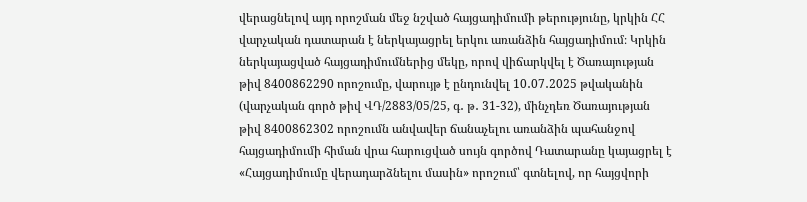վերացնելով այդ որոշման մեջ նշված հայցադիմումի թերությունը, կրկին ՀՀ վարչական դատարան է ներկայացրել երկու առանձին հայցադիմում։ Կրկին ներկայացված հայցադիմումներից մեկը, որով վիճարկվել է Ծառայության թիվ 8400862290 որոշումը, վարույթ է ընդունվել 10․07․2025 թվականին (վարչական գործ թիվ ՎԴ/2883/05/25, գ․ թ․ 31-32), մինչդեռ Ծառայության թիվ 8400862302 որոշումն անվավեր ճանաչելու առանձին պահանջով հայցադիմումի հիման վրա հարուցված սույն գործով Դատարանը կայացրել է «Հայցադիմումը վերադարձնելու մասին» որոշում՝ գտնելով, որ հայցվորի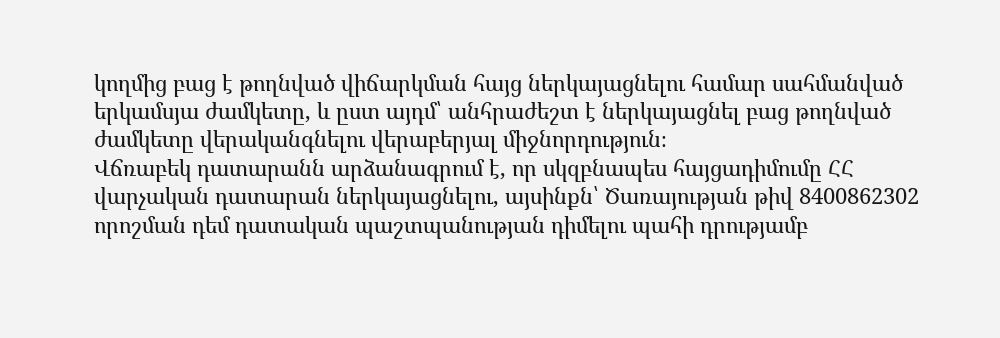կողմից բաց է թողնված վիճարկման հայց ներկայացնելու համար սահմանված երկամսյա ժամկետը, և ըստ այդմ՝ անհրաժեշտ է ներկայացնել բաց թողնված ժամկետը վերականգնելու վերաբերյալ միջնորդություն։
Վճռաբեկ դատարանն արձանագրում է, որ սկզբնապես հայցադիմումը ՀՀ վարչական դատարան ներկայացնելու, այսինքն՝ Ծառայության թիվ 8400862302 որոշման դեմ դատական պաշտպանության դիմելու պահի դրությամբ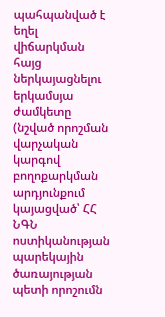պահպանված է եղել վիճարկման հայց ներկայացնելու երկամսյա ժամկետը (նշված որոշման վարչական կարգով բողոքարկման արդյունքում կայացված՝ ՀՀ ՆԳՆ ոստիկանության պարեկային ծառայության պետի որոշումն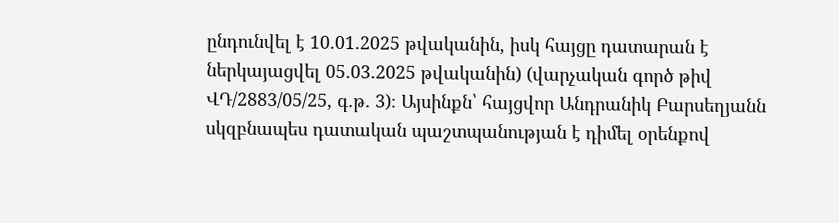ընդունվել է 10․01․2025 թվականին, իսկ հայցը դատարան է ներկայացվել 05․03․2025 թվականին) (վարչական գործ թիվ ՎԴ/2883/05/25, գ․թ․ 3)։ Այսինքն՝ հայցվոր Անդրանիկ Բարսեղյանն սկզբնապես դատական պաշտպանության է դիմել օրենքով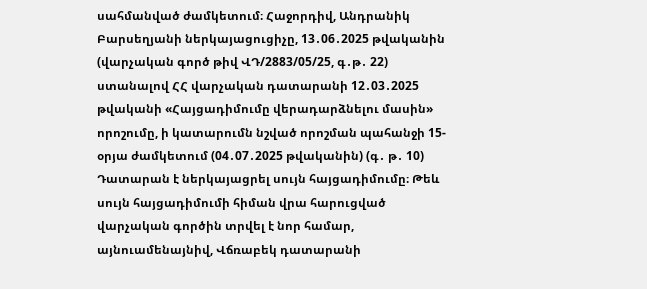սահմանված ժամկետում։ Հաջորդիվ, Անդրանիկ Բարսեղյանի ներկայացուցիչը, 13․06․2025 թվականին (վարչական գործ թիվ ՎԴ/2883/05/25, գ․թ․ 22) ստանալով ՀՀ վարչական դատարանի 12․03․2025 թվականի «Հայցադիմումը վերադարձնելու մասին» որոշումը, ի կատարումն նշված որոշման պահանջի 15-օրյա ժամկետում (04․07․2025 թվականին) (գ․ թ․ 10) Դատարան է ներկայացրել սույն հայցադիմումը։ Թեև սույն հայցադիմումի հիման վրա հարուցված վարչական գործին տրվել է նոր համար, այնուամենայնիվ, Վճռաբեկ դատարանի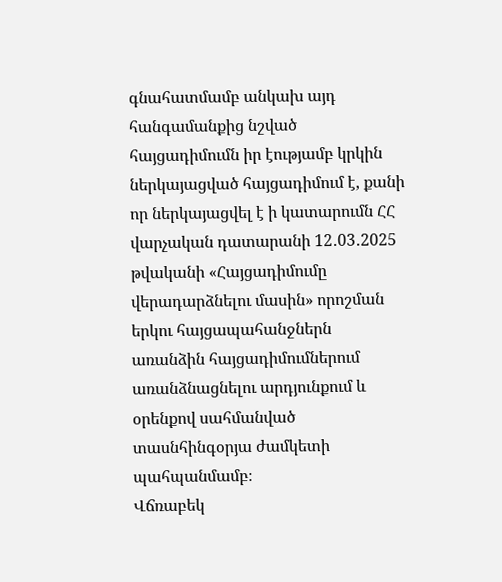գնահատմամբ անկախ այդ հանգամանքից նշված հայցադիմումն իր էությամբ կրկին ներկայացված հայցադիմում է, քանի որ ներկայացվել է ի կատարումն ՀՀ վարչական դատարանի 12․03․2025 թվականի «Հայցադիմումը վերադարձնելու մասին» որոշման երկու հայցապահանջներն առանձին հայցադիմումներում առանձնացնելու արդյունքում և օրենքով սահմանված տասնհինգօրյա ժամկետի պահպանմամբ։
Վճռաբեկ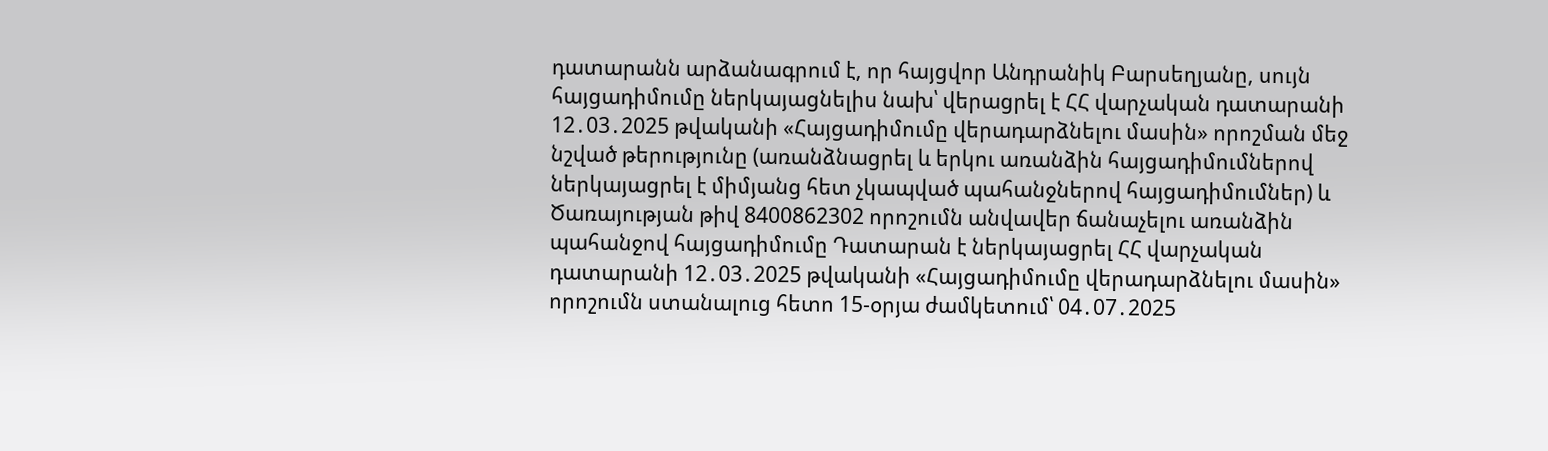դատարանն արձանագրում է, որ հայցվոր Անդրանիկ Բարսեղյանը, սույն հայցադիմումը ներկայացնելիս նախ՝ վերացրել է ՀՀ վարչական դատարանի 12․03․2025 թվականի «Հայցադիմումը վերադարձնելու մասին» որոշման մեջ նշված թերությունը (առանձնացրել և երկու առանձին հայցադիմումներով ներկայացրել է միմյանց հետ չկապված պահանջներով հայցադիմումներ) և Ծառայության թիվ 8400862302 որոշումն անվավեր ճանաչելու առանձին պահանջով հայցադիմումը Դատարան է ներկայացրել ՀՀ վարչական դատարանի 12․03․2025 թվականի «Հայցադիմումը վերադարձնելու մասին» որոշումն ստանալուց հետո 15-օրյա ժամկետում՝ 04․07․2025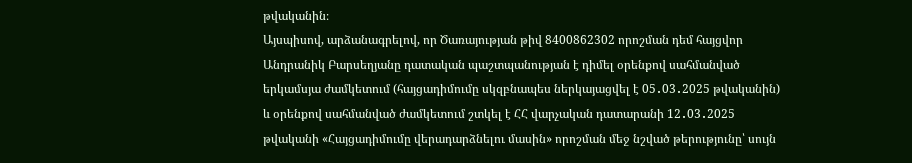թվականին։
Այսպիսով, արձանագրելով, որ Ծառայության թիվ 8400862302 որոշման դեմ հայցվոր Անդրանիկ Բարսեղյանը դատական պաշտպանության է դիմել օրենքով սահմանված երկամսյա ժամկետում (հայցադիմումը սկզբնապես ներկայացվել է 05․03․2025 թվականին) և օրենքով սահմանված ժամկետում շտկել է ՀՀ վարչական դատարանի 12․03․2025 թվականի «Հայցադիմումը վերադարձնելու մասին» որոշման մեջ նշված թերությունը՝ սույն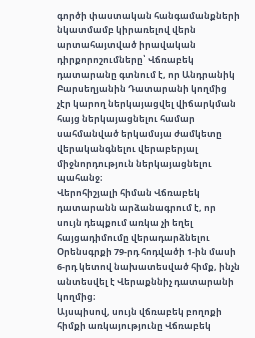գործի փաստական հանգամանքների նկատմամբ կիրառելով վերն արտահայտված իրավական դիրքորոշումները՝ Վճռաբեկ դատարանը գտնում է, որ Անդրանիկ Բարսեղյանին Դատարանի կողմից չէր կարող ներկայացվել վիճարկման հայց ներկայացնելու համար սահմանված երկամսյա ժամկետը վերականգնելու վերաբերյալ միջնորդություն ներկայացնելու պահանջ։
Վերոհիշյալի հիման Վճռաբեկ դատարանն արձանագրում է, որ սույն դեպքում առկա չի եղել հայցադիմումը վերադարձնելու Օրենսգրքի 79-րդ հոդվածի 1-ին մասի 6-րդ կետով նախատեսված հիմք, ինչն անտեսվել է Վերաքննիչ դատարանի կողմից։
Այսպիսով, սույն վճռաբեկ բողոքի հիմքի առկայությունը Վճռաբեկ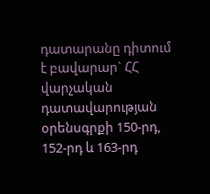դատարանը դիտում է բավարար` ՀՀ վարչական դատավարության օրենսգրքի 150-րդ, 152-րդ և 163-րդ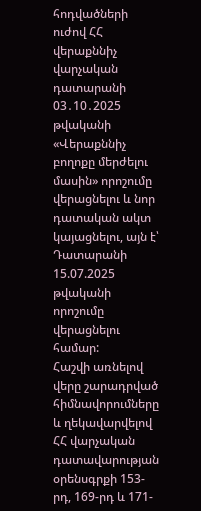հոդվածների ուժով ՀՀ վերաքննիչ վարչական դատարանի 03․10․2025 թվականի «Վերաքննիչ բողոքը մերժելու մասին» որոշումը վերացնելու և նոր դատական ակտ կայացնելու, այն է՝ Դատարանի 15.07.2025 թվականի որոշումը վերացնելու համար:
Հաշվի առնելով վերը շարադրված հիմնավորումները և ղեկավարվելով ՀՀ վարչական դատավարության օրենսգրքի 153-րդ, 169-րդ և 171-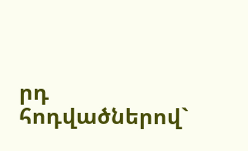րդ հոդվածներով`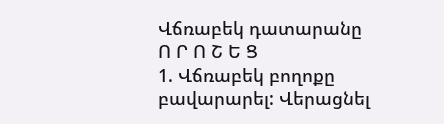Վճռաբեկ դատարանը
Ո Ր Ո Շ Ե Ց
1. Վճռաբեկ բողոքը բավարարել: Վերացնել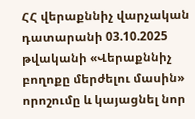ՀՀ վերաքննիչ վարչական դատարանի 03.10.2025 թվականի «Վերաքննիչ բողոքը մերժելու մասին» որոշումը և կայացնել նոր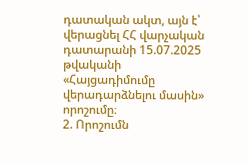դատական ակտ, այն է՝ վերացնել ՀՀ վարչական դատարանի 15.07.2025 թվականի «Հայցադիմումը վերադարձնելու մասին» որոշումը։
2. Որոշումն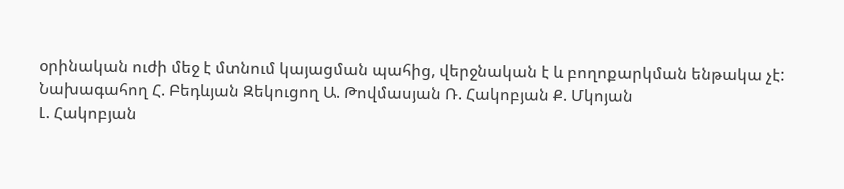օրինական ուժի մեջ է մտնում կայացման պահից, վերջնական է և բողոքարկման ենթակա չէ:
Նախագահող Հ. Բեդևյան Զեկուցող Ա. Թովմասյան Ռ. Հակոբյան Ք. Մկոյան
Լ. Հակոբյան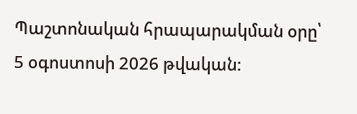Պաշտոնական հրապարակման օրը՝ 5 օգոստոսի 2026 թվական: